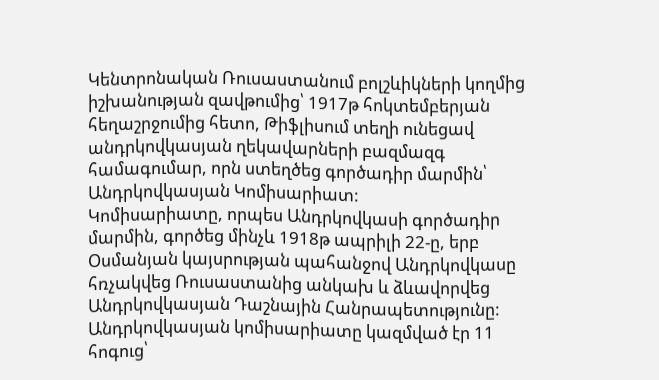Կենտրոնական Ռուսաստանում բոլշևիկների կողմից իշխանության զավթումից՝ 1917թ հոկտեմբերյան հեղաշրջումից հետո, Թիֆլիսում տեղի ունեցավ անդրկովկասյան ղեկավարների բազմազգ համագումար, որն ստեղծեց գործադիր մարմին՝ Անդրկովկասյան Կոմիսարիատ:
Կոմիսարիատը, որպես Անդրկովկասի գործադիր մարմին, գործեց մինչև 1918թ ապրիլի 22-ը, երբ Օսմանյան կայսրության պահանջով Անդրկովկասը հռչակվեց Ռուսաստանից անկախ և ձևավորվեց Անդրկովկասյան Դաշնային Հանրապետությունը:
Անդրկովկասյան կոմիսարիատը կազմված էր 11 հոգուց՝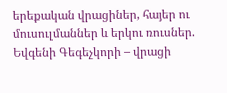երեքական վրացիներ, հայեր ու մուսուլմաններ և երկու ռուսներ.
Եվգենի Գեգեչկորի – վրացի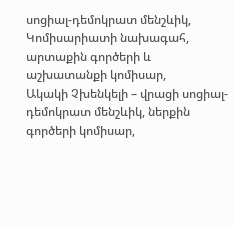սոցիալ-դեմոկրատ մենշևիկ, Կոմիսարիատի նախագահ, արտաքին գործերի և աշխատանքի կոմիսար,
Ակակի Չխենկելի – վրացի սոցիալ-դեմոկրատ մենշևիկ, ներքին գործերի կոմիսար,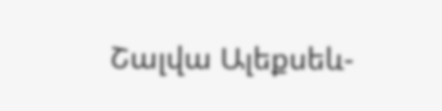Շալվա Ալեքսեև-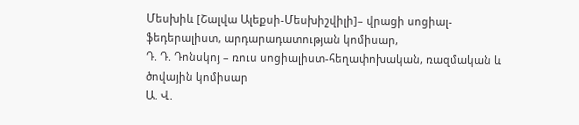Մեսխիև [Շալվա Ալեքսի-Մեսխիշվիլի]– վրացի սոցիալ-ֆեդերալիստ, արդարադատության կոմիսար,
Դ. Դ. Դոնսկոյ – ռուս սոցիալիստ-հեղափոխական, ռազմական և ծովային կոմիսար
Ա. Վ.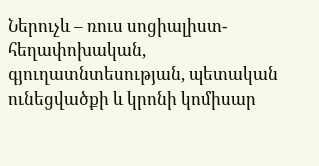Ներուչև – ռուս սոցիալիստ-հեղափոխական, գյուղատնտեսության, պետական ունեցվածքի և կրոնի կոմիսար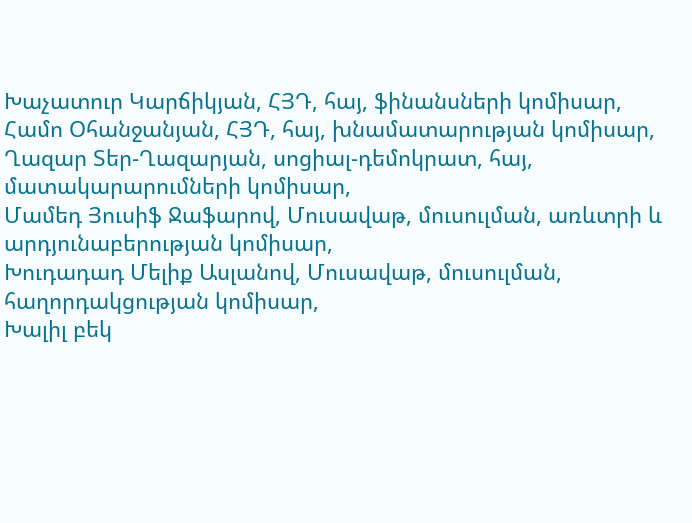Խաչատուր Կարճիկյան, ՀՅԴ, հայ, ֆինանսների կոմիսար,
Համո Օհանջանյան, ՀՅԴ, հայ, խնամատարության կոմիսար,
Ղազար Տեր-Ղազարյան, սոցիալ-դեմոկրատ, հայ, մատակարարումների կոմիսար,
Մամեդ Յուսիֆ Ջաֆարով, Մուսավաթ, մուսուլման, առևտրի և արդյունաբերության կոմիսար,
Խուդադադ Մելիք Ասլանով, Մուսավաթ, մուսուլման, հաղորդակցության կոմիսար,
Խալիլ բեկ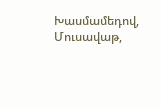Խասմամեդով, Մուսավաթ,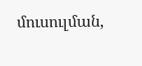մուսուլման,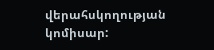վերահսկողության կոմիսար: